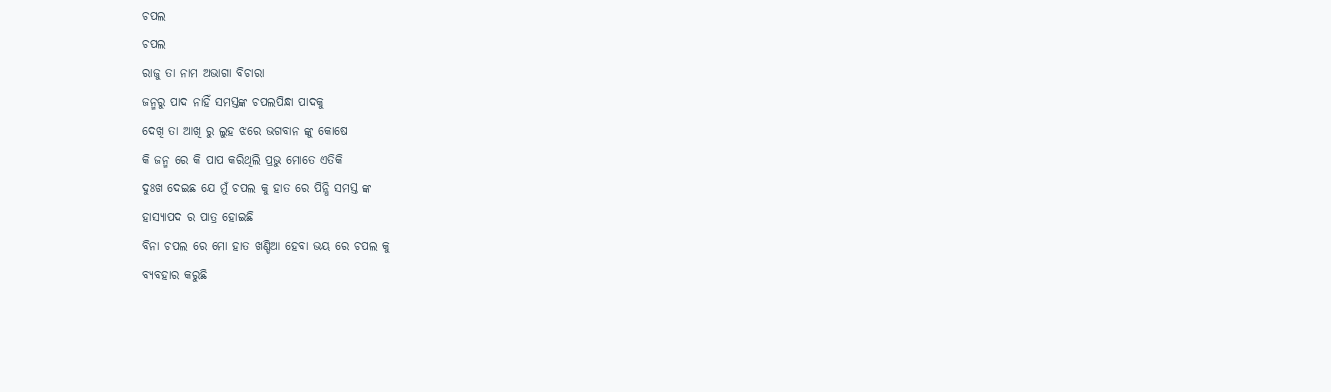ଚପଲ
ଚପଲ
ରାଜୁ ତା ନାମ ଅଭାଗା ବିଚାରା
ଜନ୍ମରୁ ପାଦ ନାହିଁ ସମସ୍ତଙ୍କ ଚପଲପିନ୍ଧା ପାଦକୁ
ଦେଖି ତା ଆଖି ରୁ ଲୁହ ଝରେ ଭଗବାନ ଙ୍କୁ କୋଷେ
କି ଜନ୍ମ ରେ କି ପାପ କରିଥିଲି ପ୍ରଭୁ ମୋତେ ଏତିକି
ଦୁଃଖ ଦେଇଛ ଯେ ମୁଁ ଚପଲ କୁ ହାତ ରେ ପିନ୍ଧି ସମସ୍ତ ଙ୍କ
ହାସ୍ୟାପଦ ର ପାତ୍ର ହୋଇଛି
ବିନା ଚପଲ ରେ ମୋ ହାତ ଖଣ୍ଡିଆ ହେବା ଭୟ ରେ ଚପଲ କୁ
ବ୍ୟବହାର କରୁଛି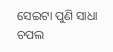ସେଇଟା ପୁଣି ସାଧା ଚପଲ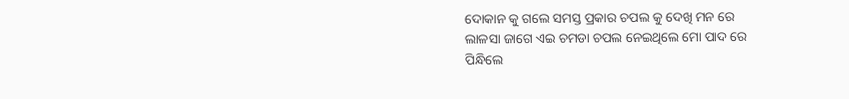ଦୋକାନ କୁ ଗଲେ ସମସ୍ତ ପ୍ରକାର ଚପଲ କୁ ଦେଖି ମନ ରେ
ଲାଳସା ଜାଗେ ଏଇ ଚମଡା ଚପଲ ନେଇଥିଲେ ମୋ ପାଦ ରେ
ପିନ୍ଧିଲେ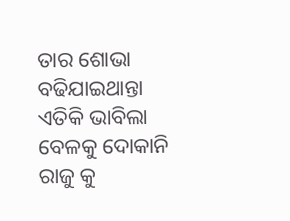ତାର ଶୋଭା ବଢିଯାଇଥାନ୍ତା
ଏତିକି ଭାବିଲା ବେଳକୁ ଦୋକାନି ରାଜୁ କୁ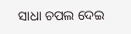ସାଧା ଚପଲ ଦେଇ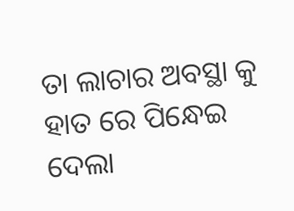ତା ଲାଚାର ଅବସ୍ଥା କୁ ହାତ ରେ ପିନ୍ଧେଇ ଦେଲା